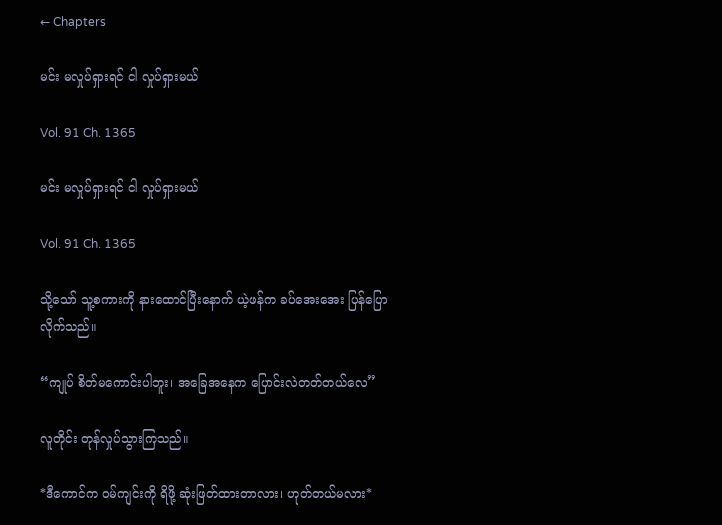← Chapters

မင်း မလှုပ်ရှားရင် ငါ လှုပ်ရှားမယ်

Vol. 91 Ch. 1365

မင်း မလှုပ်ရှားရင် ငါ လှုပ်ရှားမယ်

Vol. 91 Ch. 1365

သို့သော် သူ့စကားကို နားထောင်ပြီးနောက် ယဲ့ဖန်က ခပ်အေးအေး ပြန်ပြောလိုက်သည်။

“ကျုပ် စိတ်မကောင်းပါဘူး၊ အခြေအနေက ပြောင်းလဲတတ်တယ်လေ”

လူတိုင်း တုန်လှုပ်သွားကြသည်။

*ဒီကောင်က ဝမ်ကျင်းကို ရိဖို့ ဆုံးဖြတ်ထားတာလား၊ ဟုတ်တယ်မလား*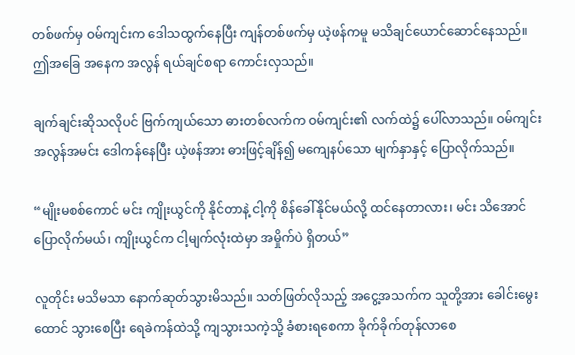တစ်ဖက်မှ ဝမ်ကျင်းက ဒေါသထွက်နေပြီး ကျန်တစ်ဖက်မှ ယဲ့ဖန်ကမူ မသိချင်ယောင်ဆောင်နေသည်။ ဤအခြေ အနေက အလွန် ရယ်ချင်စရာ ကောင်းလှသည်။

ချက်ချင်းဆိုသလိုပင် ဗြက်ကျယ်သော ဓားတစ်လက်က ဝမ်ကျင်း၏ လက်ထဲ၌ ပေါ်လာသည်။ ဝမ်ကျင်း အလွန်အမင်း ဒေါကန်နေပြီး ယဲ့ဖန်အား ဓားဖြင့်ချိန်၍ မကျေနပ်သော မျက်နှာနှင့် ပြောလိုက်သည်။

“မျိုးမစစ်ကောင် မင်း ကျိုးယွင်ကို နိုင်တာနဲ့ ငါ့ကို စိန်ခေါ်နိုင်မယ်လို့ ထင်နေတာလား၊ မင်း သိအောင် ပြောလိုက်မယ်၊ ကျိုးယွင်က ငါ့မျက်လုံးထဲမှာ အမှိုက်ပဲ ရှိတယ်”

လူတိုင်း မသိမသာ နောက်ဆုတ်သွားမိသည်။ သတ်ဖြတ်လိုသည့် အငွေ့အသက်က သူတို့အား ခေါင်းမွေးထောင် သွားစေပြီး ရေခဲကန်ထဲသို့ ကျသွားသကဲ့သို့ ခံစားရစေကာ ခိုက်ခိုက်တုန်လာစေ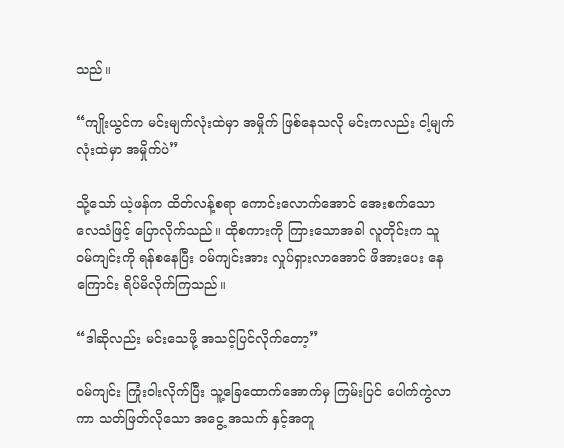သည်။

“ကျိုးယွင်က မင်းမျက်လုံးထဲမှာ အမှိုက် ဖြစ်နေသလို မင်းကလည်း ငါ့မျက်လုံးထဲမှာ အမှိုက်ပဲ”

သို့သော် ယဲ့ဖန်က ထိတ်လန့်စရာ ကောင်းလောက်အောင် အေးစက်သော လေသံဖြင့် ပြောလိုက်သည်။ ထိုစကားကို ကြားသောအခါ လူတိုင်းက သူ ဝမ်ကျင်းကို ရန်စနေပြီး ဝမ်ကျင်းအား လှုပ်ရှားလာအောင် ဖိအားပေး နေကြောင်း ရိပ်မိလိုက်ကြသည်။

“ဒါဆိုလည်း မင်းသေဖို့ အသင့်ပြင်လိုက်တော့”

ဝမ်ကျင်း ကြုံးဝါးလိုက်ပြီး သူ့ခြေထောက်အောက်မှ ကြမ်းပြင် ပေါက်ကွဲလာကာ သတ်ဖြတ်လိုသော အငွေ့ အသက် နှင့်အတူ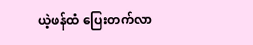ယဲ့ဖန်ထံ ပြေးတက်လာ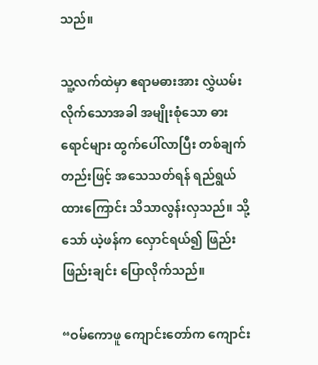သည်။

သူ့လက်ထဲမှာ ဧရာမဓားအား လွှဲယမ်းလိုက်သောအခါ အမျိုးစုံသော ဓားရောင်များ ထွက်ပေါ်လာပြီး တစ်ချက်တည်းဖြင့် အသေသတ်ရန် ရည်ရွယ်ထားကြောင်း သိသာလွန်းလှသည်။ သို့သော် ယဲ့ဖန်က လှောင်ရယ်၍ ဖြည်းဖြည်းချင်း ပြောလိုက်သည်။

“ဝမ်ကောဖူ ကျောင်းတော်က ကျောင်း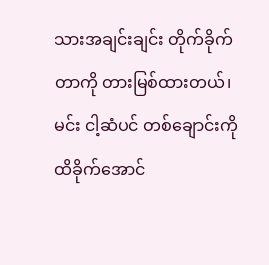သားအချင်းချင်း တိုက်ခိုက်တာကို တားမြစ်ထားတယ်၊ မင်း ငါ့ဆံပင် တစ်ချောင်းကို ထိခိုက်အောင်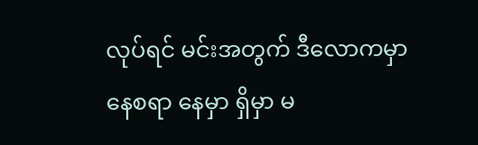လုပ်ရင် မင်းအတွက် ဒီလောကမှာ နေစရာ နေမှာ ရှိမှာ မ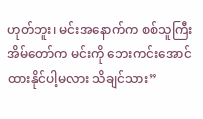ဟုတ်ဘူး၊ မင်းအနောက်က စစ်သူကြီးအိမ်တော်က မင်းကို ဘေးကင်းအောင် ထားနိုင်ပါ့မလား သိချင်သား”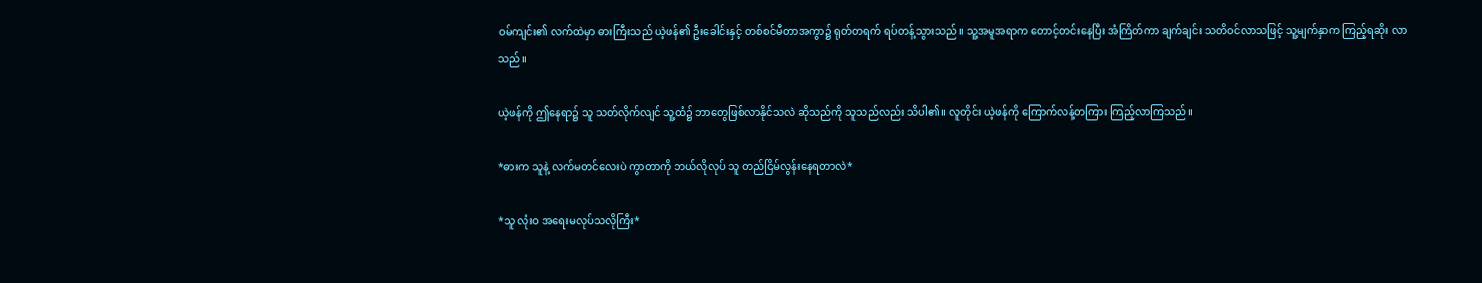ဝမ်ကျင်း၏ လက်ထဲမှာ ဓားကြီးသည် ယဲ့ဖန်၏ ဦးခေါင်းနှင့် တစ်စင်မီတာအကွာ၌ ရုတ်တရက် ရပ်တန့်သွားသည်။ သူ့အမူအရာက တောင့်တင်းနေပြီး အံကြိတ်ကာ ချက်ချင်း သတိဝင်လာသဖြင့် သူ့မျက်နှာက ကြည့်ရဆိုး လာသည်။

ယဲ့ဖန်ကို ဤနေရာ၌ သူ သတ်လိုက်လျင် သူ့ထံ၌ ဘာတွေဖြစ်လာနိုင်သလဲ ဆိုသည်ကို သူသည်လည်း သိပါ၏။ လူတိုင်း ယဲ့ဖန်ကို ကြောက်လန့်တကြား ကြည့်လာကြသည်။

*ဓားက သူနဲ့ လက်မတင်လေးပဲ ကွာတာကို ဘယ်လိုလုပ် သူ တည်ငြိမ်လွန်းနေရတာလဲ*

*သူ လုံးဝ အရေးမလုပ်သလိုကြီး*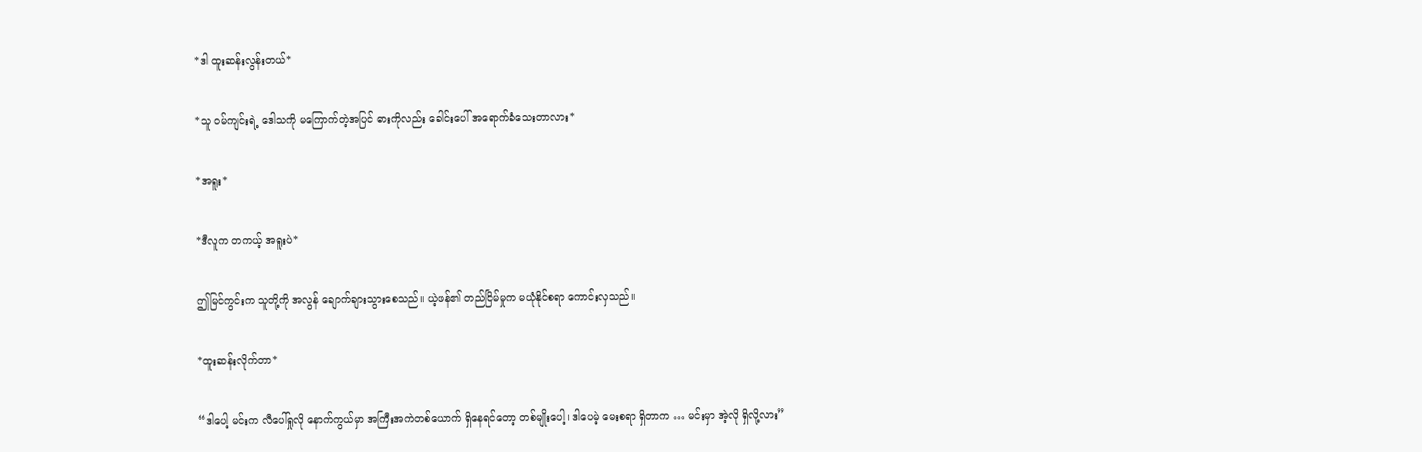*ဒါ ထူးဆန်းလွန်းတယ်*

*သူ ဝမ်ကျင်းရဲ့ ဒေါသကို မကြောက်တဲ့အပြင် ဓားကိုလည်း ခေါင်းပေါ် အရောက်ခံသေးတာလား*

*အရူး*

*ဒီလူက တကယ့် အရူးပဲ*

ဤမြင်ကွင်းက သူတို့ကို အလွန် ချောက်ချားသွားစေသည်။ ယဲ့ဖန်၏ တည်ငြိမ်မှုက မယုံနိုင်စရာ ကောင်းလှသည်။

*ထူးဆန်းလိုက်တာ*

“ဒါပေါ့ မင်းက လီပေါ်ရှုလို နောက်ကွယ်မှာ အကြီးအကဲတစ်ယောက် ရှိနေရင်တော့ တစ်မျိုးပေါ့၊ ဒါပေမဲ့ မေးစရာ ရှိတာက … မင်းမှာ အဲ့လို ရှိလို့လား”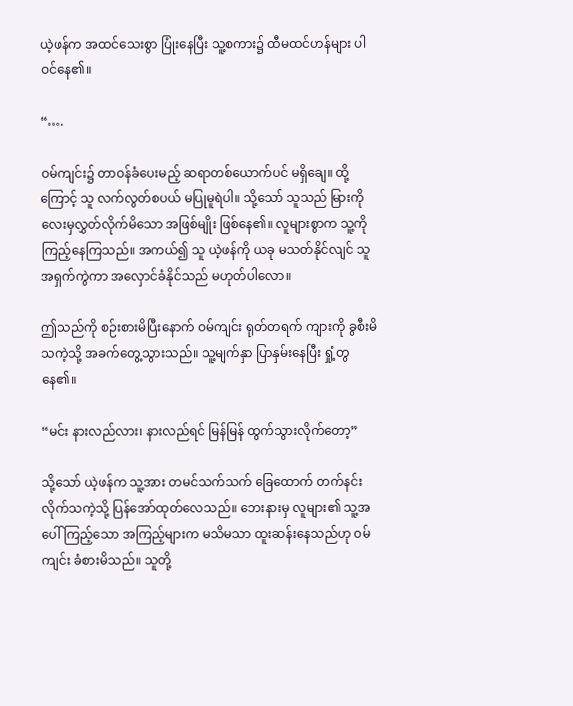ယဲ့ဖန်က အထင်သေးစွာ ပြုံးနေပြီး သူ့စကား၌ ထီမထင်ဟန်များ ပါဝင်နေ၏။

“….

ဝမ်ကျင်း၌ တာဝန်ခံပေးမည့် ဆရာတစ်ယောက်ပင် မရှိချေ။ ထို့ကြောင့် သူ လက်လွတ်စပယ် မပြုမူရဲပါ။ သို့သော် သူသည် မြားကို လေးမှလွှတ်လိုက်မိသော အဖြစ်မျိုး ဖြစ်နေ၏။ လူများစွာက သူ့ကို ကြည့်နေကြသည်။ အကယ်၍ သူ ယဲ့ဖန်ကို ယခု မသတ်နိုင်လျင် သူ အရှက်ကွဲကာ အလှောင်ခံနိုင်သည် မဟုတ်ပါလော။

ဤသည်ကို စဉ်းစားမိပြီးနောက် ဝမ်ကျင်း ရုတ်တရက် ကျားကို ခွစီးမိသကဲ့သို့ အခက်တွေ့သွားသည်။ သူ့မျက်နှာ ပြာနှမ်းနေပြီး ရှုံ့တွနေ၏။

“မင်း နားလည်လား၊ နားလည်ရင် မြန်မြန် ထွက်သွားလိုက်တော့”

သို့သော် ယဲ့ဖန်က သူ့အား တမင်သက်သက် ခြေထောက် တက်နင်းလိုက်သကဲ့သို့ ပြန်အော်ထုတ်လေသည်။ ဘေးနားမှ လူများ၏ သူ့အပေါ် ကြည့်သော အကြည့်များက မသိမသာ ထူးဆန်းနေသည်ဟု ဝမ်ကျင်း ခံစားမိသည်။ သူတို့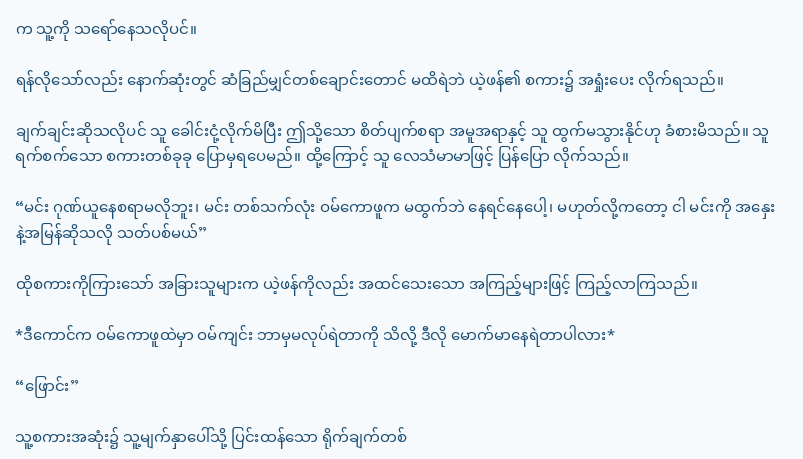က သူ့ကို သရော်နေသလိုပင်။

ရန်လိုသော်လည်း နောက်ဆုံးတွင် ဆံခြည်မျှင်တစ်ချောင်းတောင် မထိရဲဘဲ ယဲ့ဖန်၏ စကား၌ အရှုံးပေး လိုက်ရသည်။

ချက်ချင်းဆိုသလိုပင် သူ ခေါင်းငုံ့လိုက်မိပြီး ဤသို့သော စိတ်ပျက်စရာ အမူအရာနှင့် သူ ထွက်မသွားနိုင်ဟု ခံစားမိသည်။ သူ ရက်စက်သော စကားတစ်ခုခု ပြောမှရပေမည်။ ထို့ကြောင့် သူ လေသံမာမာဖြင့် ပြန်ပြော လိုက်သည်။

“မင်း ဂုဏ်ယူနေစရာမလိုဘူး၊ မင်း တစ်သက်လုံး ဝမ်ကောဖူက မထွက်ဘဲ နေရင်နေပေါ့၊ မဟုတ်လို့ကတော့ ငါ မင်းကို အနှေးနဲ့အမြန်ဆိုသလို သတ်ပစ်မယ်”

ထိုစကားကိုကြားသော် အခြားသူများက ယဲ့ဖန်ကိုလည်း အထင်သေးသော အကြည့်များဖြင့် ကြည့်လာကြသည်။

*ဒီကောင်က ဝမ်ကောဖူထဲမှာ ဝမ်ကျင်း ဘာမှမလုပ်ရဲတာကို သိလို့ ဒီလို မောက်မာနေရဲတာပါလား*

“ဖြောင်း”

သူ့စကားအဆုံး၌ သူ့မျက်နှာပေါ်သို့ ပြင်းထန်သော ရိုက်ချက်တစ်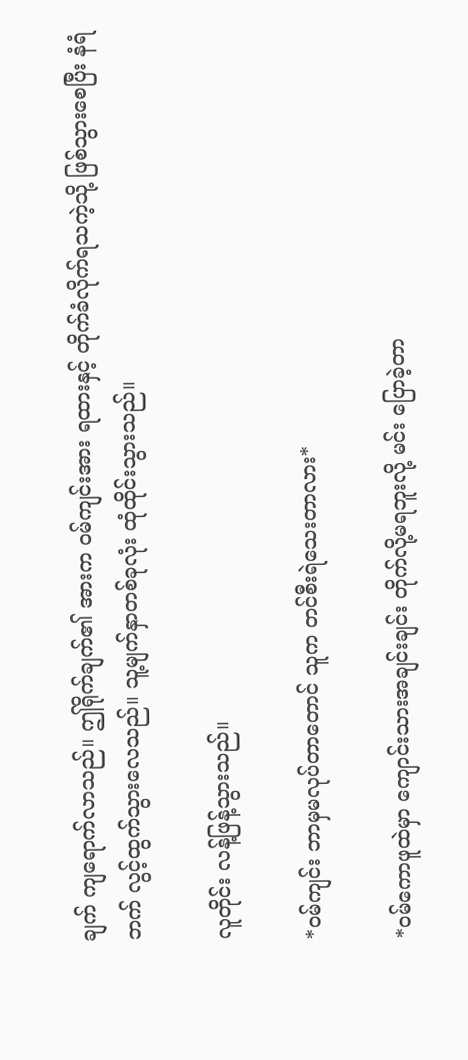ချက် ကျရောက်လာသည်။ ဤရိုက်ချက်၏ အားက ဝမ်ကျင်းအား ရထားနှင့် တိုက်ခံလိုက်ရသကဲ့သို့ ဖြစ်သွားစေပြီး နံရံဘက် လွင့်ထွက်သွားလေသည်။ သူ့မျက်နှာတစ်ခုလုံး ထုံထိုင်းသွားသည်။

လူတိုင်း လန့်ဖြန့်သွားသည်။

*ဝမ်ကျင်း ဘာမှမလုပ်တာတောင် သူက တင်စီးရဲသေးတာလား*

*ဝမ်ကောဖူထဲမှာ ကျောင်းသားအချင်းချင်း တိုက်လို့မရဘူးလို့ မင်း ပြောခဲ့တာ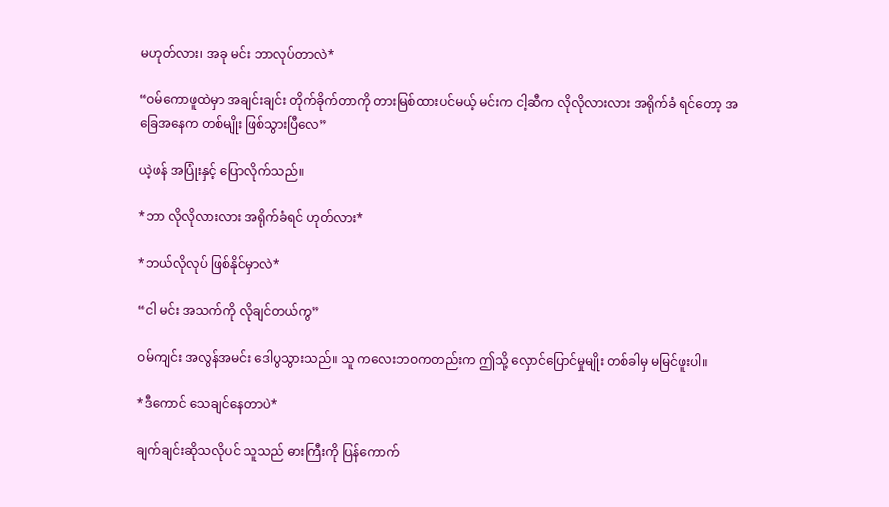မဟုတ်လား၊ အခု မင်း ဘာလုပ်တာလဲ*

“ဝမ်ကောဖူထဲမှာ အချင်းချင်း တိုက်ခိုက်တာကို တားမြစ်ထားပင်မယ့် မင်းက ငါ့ဆီက လိုလိုလားလား အရိုက်ခံ ရင်တော့ အခြေအနေက တစ်မျိုး ဖြစ်သွားပြီလေ”

ယဲ့ဖန် အပြုံးနှင့် ပြောလိုက်သည်။

*ဘာ လိုလိုလားလား အရိုက်ခံရင် ဟုတ်လား*

*ဘယ်လိုလုပ် ဖြစ်နိုင်မှာလဲ*

“ငါ မင်း အသက်ကို လိုချင်တယ်ကွ”

ဝမ်ကျင်း အလွန်အမင်း ဒေါပွသွားသည်။ သူ ကလေးဘဝကတည်းက ဤသို့ လှောင်ပြောင်မှုမျိုး တစ်ခါမှ မမြင်ဖူးပါ။

*ဒီကောင် သေချင်နေတာပဲ*

ချက်ချင်းဆိုသလိုပင် သူသည် ဓားကြီးကို ပြန်ကောက်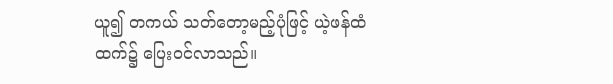ယူ၍ တကယ် သတ်တော့မည့်ပုံဖြင့် ယဲ့ဖန်ထံ ထက်၌ ပြေးဝင်လာသည်။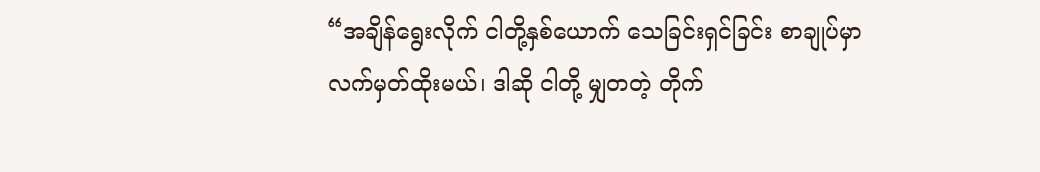“အချိန်ရွေးလိုက် ငါတို့နှစ်ယောက် သေခြင်းရှင်ခြင်း စာချုပ်မှာ လက်မှတ်ထိုးမယ်၊ ဒါဆို ငါတို့ မျှတတဲ့ တိုက်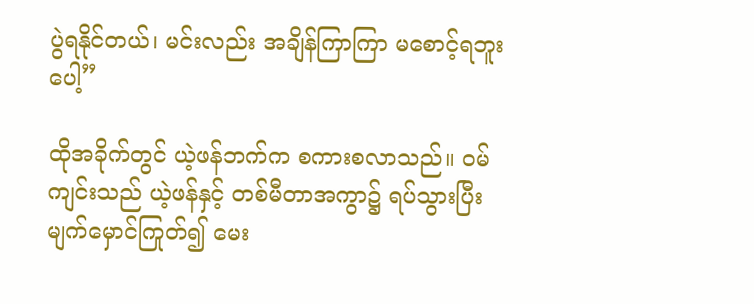ပွဲရနိုင်တယ်၊ မင်းလည်း အချိန်ကြာကြာ မစောင့်ရဘူးပေါ့”

ထိုအခိုက်တွင် ယဲ့ဖန်ဘက်က စကားစလာသည်။ ဝမ်ကျင်းသည် ယဲ့ဖန်နှင့် တစ်မီတာအကွာ၌ ရပ်သွားပြီး မျက်မှောင်ကြုတ်၍ မေး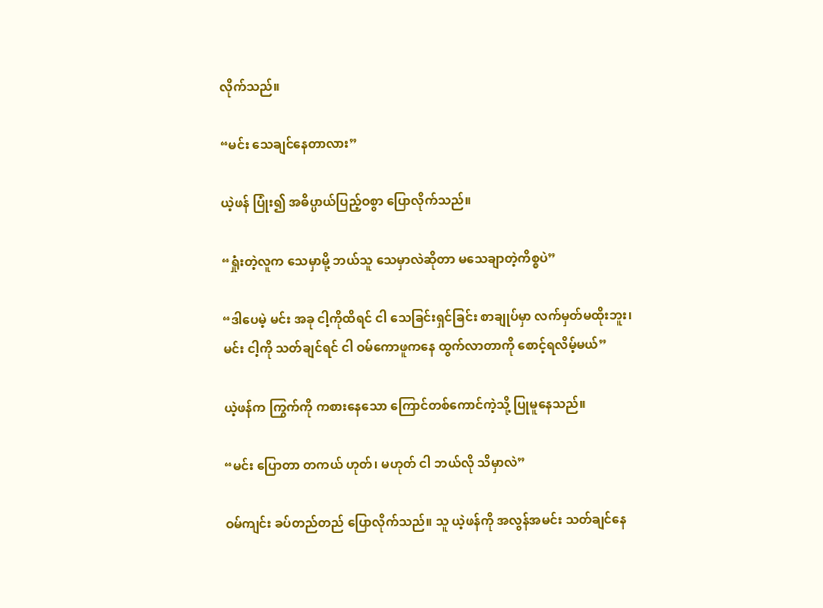လိုက်သည်။

“မင်း သေချင်နေတာလား”

ယဲ့ဖန် ပြုံး၍ အဓိပ္ပာယ်ပြည့်ဝစွာ ပြောလိုက်သည်။

“ရှုံးတဲ့လူက သေမှာမို့ ဘယ်သူ သေမှာလဲဆိုတာ မသေချာတဲ့ကိစ္စပဲ”

“ဒါပေမဲ့ မင်း အခု ငါ့ကိုထိရင် ငါ သေခြင်းရှင်ခြင်း စာချုပ်မှာ လက်မှတ်မထိုးဘူး၊ မင်း ငါ့ကို သတ်ချင်ရင် ငါ ဝမ်ကောဖူကနေ ထွက်လာတာကို စောင့်ရလိမ့်မယ်”

ယဲ့ဖန်က ကြွက်ကို ကစားနေသော ကြောင်တစ်ကောင်ကဲ့သို့ ပြုမူနေသည်။

“မင်း ပြောတာ တကယ် ဟုတ်၊ မဟုတ် ငါ ဘယ်လို သိမှာလဲ”

ဝမ်ကျင်း ခပ်တည်တည် ပြောလိုက်သည်။ သူ ယဲ့ဖန်ကို အလွန်အမင်း သတ်ချင်နေ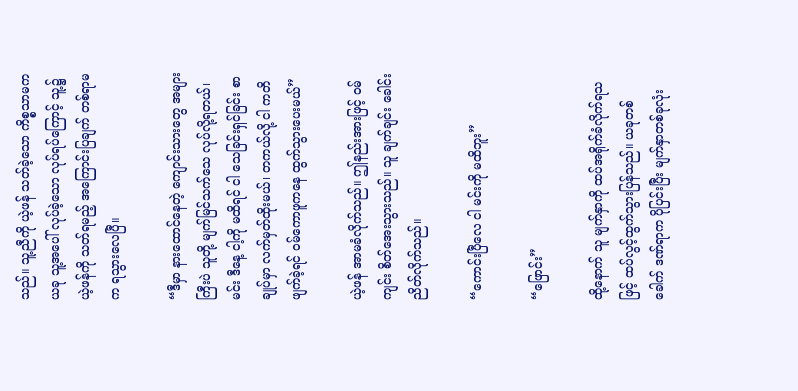သည်။ သူ့ညီကို ယဲ့ဖန် သတ်ခဲ့သော ကိစ္စသာမက ယခု သူ့အပေါ် လုပ်ခဲ့သော လုပ်ရပ်ကြောင့် သူ့၌ ယဲ့ဖန်ကို သတ်ရမည့် အကြောင်းပြချက် တစ်ရာမက ရသွားလေပြီ။

“ဒီမှာ နားထောင်နေတဲ့ ကျောင်းသားတွေ အများကြီးပဲ သူတို့ မျက်မြင်သက်သေ လုပ်လို့ရတယ်၊ မင်း ဒီနေ့ ငါ့ကို မထိရင် ငါ သေခြင်းရှင်ခြင်း စာချုပ်မှာ လက်မှတ်ထိုးမယ်၊ တကယ်လို့ ငါ ကတိဖျက်ခဲ့ရင် ဝမ်ကောဖူကနေ ထွက်သွားပေးမယ်”

ယဲ့ဖန် အာမခံလိုက်သည်။ ဤနည်းအားဖြင့် ဝမ်ကျင်း စိတ်အေးသွားသည်။ သူ ချက်ချင်း ခေါင်းညိတ်လိုက်သည်။

“ကောင်းပြီလေ ငါ မင်းကို မထိဘူး”

“ဖြောင်း”

ထို့နောက် သူ မျက်နှာကို ထပ်အရိုက်ခံလိုက်ရသဖြင့် ထပ်လွင့်ထွက်သွားပြန်သည်။ ယခုတစ်ခေါက် ဒဏ်ရာက ပိုပြင်းပြီး မျက်နှာတစ်ခုလုံး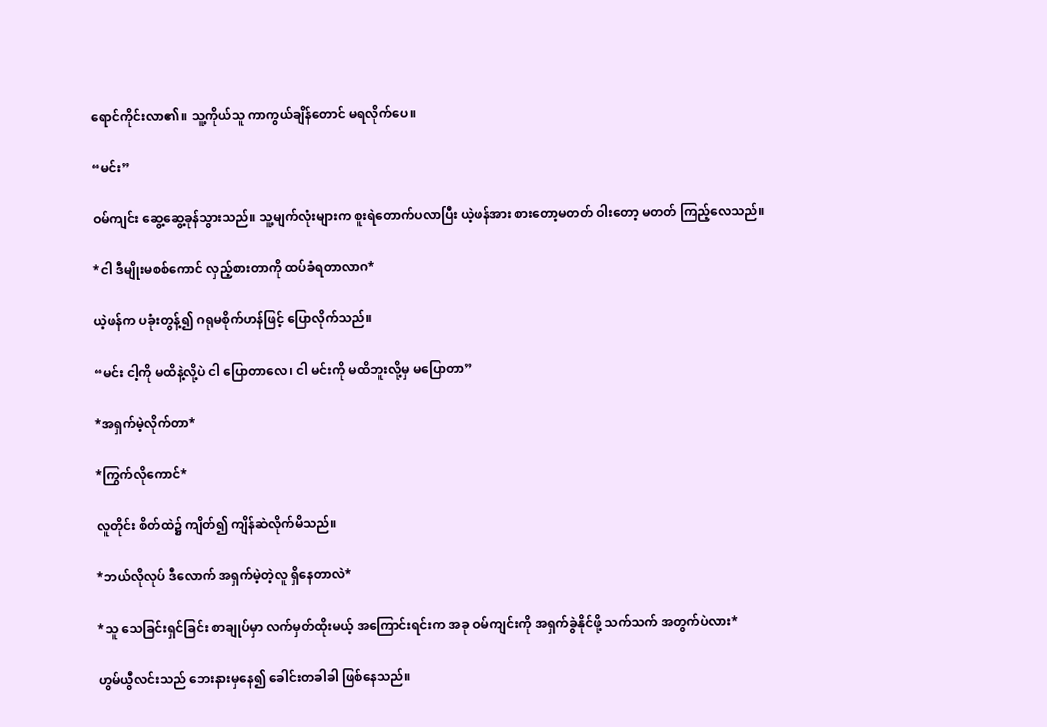ရောင်ကိုင်းလာ၏။ သူ့ကိုယ်သူ ကာကွယ်ချိန်တောင် မရလိုက်ပေ။

“မင်း”

ဝမ်ကျင်း ဆွေ့ဆွေ့ခုန်သွားသည်။ သူ့မျက်လုံးများက စူးရဲတောက်ပလာပြီး ယဲ့ဖန်အား စားတော့မတတ် ဝါးတော့ မတတ် ကြည့်လေသည်။

*ငါ ဒီမျိုးမစစ်ကောင် လှည့်စားတာကို ထပ်ခံရတာလာဂ*

ယဲ့ဖန်က ပခုံးတွန့်၍ ဂရုမစိုက်ဟန်ဖြင့် ပြောလိုက်သည်။

“မင်း ငါ့ကို မထိနဲ့လို့ပဲ ငါ ပြောတာလေ၊ ငါ မင်းကို မထိဘူးလို့မှ မပြောတာ”

*အရှက်မဲ့လိုက်တာ*

*ကြွက်လိုကောင်*

လူတိုင်း စိတ်ထဲ၌ ကျိတ်၍ ကျိန်ဆဲလိုက်မိသည်။

*ဘယ်လိုလုပ် ဒီလောက် အရှက်မဲ့တဲ့လူ ရှိနေတာလဲ*

*သူ သေခြင်းရှင်ခြင်း စာချုပ်မှာ လက်မှတ်ထိုးမယ့် အကြောင်းရင်းက အခု ဝမ်ကျင်းကို အရှက်ခွဲနိုင်ဖို့ သက်သက် အတွက်ပဲလား*

ဟွမ်ယွီလင်းသည် ဘေးနားမှနေ၍ ခေါင်းတခါခါ ဖြစ်နေသည်။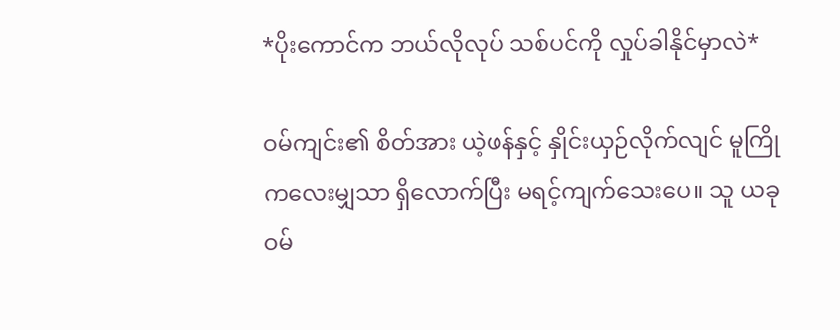*ပိုးကောင်က ဘယ်လိုလုပ် သစ်ပင်ကို လှုပ်ခါနိုင်မှာလဲ*

ဝမ်ကျင်း၏ စိတ်အား ယဲ့ဖန်နှင့် နှိုင်းယှဉ်လိုက်လျင် မူကြိုကလေးမျှသာ ရှိလောက်ပြီး မရင့်ကျက်သေးပေ။ သူ ယခု ဝမ်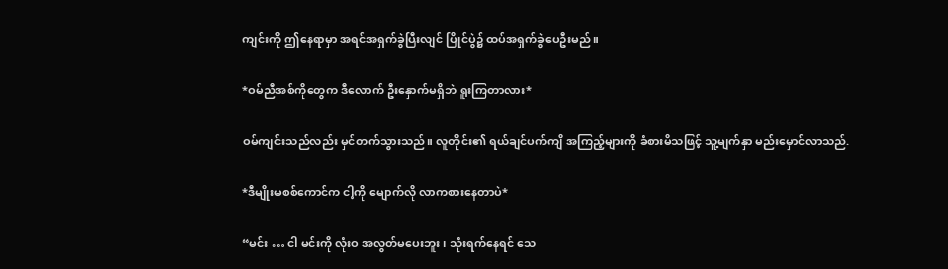ကျင်းကို ဤနေရာမှာ အရင်အရှက်ခွဲပြီးလျင် ပြိုင်ပွဲ၌ ထပ်အရှက်ခွဲပေဦးမည်။

*ဝမ်ညီအစ်ကိုတွေက ဒီလောက် ဦးနှောက်မရှိဘဲ ရူးကြတာလား*

ဝမ်ကျင်းသည်လည်း မှင်တက်သွားသည်။ လူတိုင်း၏ ရယ်ချင်ပက်ကျိ အကြည့်များကို ခံစားမိသဖြင့် သူ့မျက်နှာ မည်းမှောင်လာသည်.

*ဒီမျိုးမစစ်ကောင်က ငါ့ကို မျောက်လို လာကစားနေတာပဲ*

“မင်း … ငါ မင်းကို လုံးဝ အလွတ်မပေးဘူး၊ သုံးရက်နေရင် သေ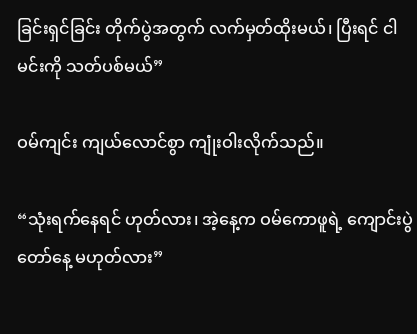ခြင်းရှင်ခြင်း တိုက်ပွဲအတွက် လက်မှတ်ထိုးမယ်၊ ပြီးရင် ငါ မင်းကို သတ်ပစ်မယ်”

ဝမ်ကျင်း ကျယ်လောင်စွာ ကျုံးဝါးလိုက်သည်။

“သုံးရက်နေရင် ဟုတ်လား၊ အဲ့နေ့က ဝမ်ကောဖူရဲ့ ကျောင်းပွဲတော်နေ့ မဟုတ်လား”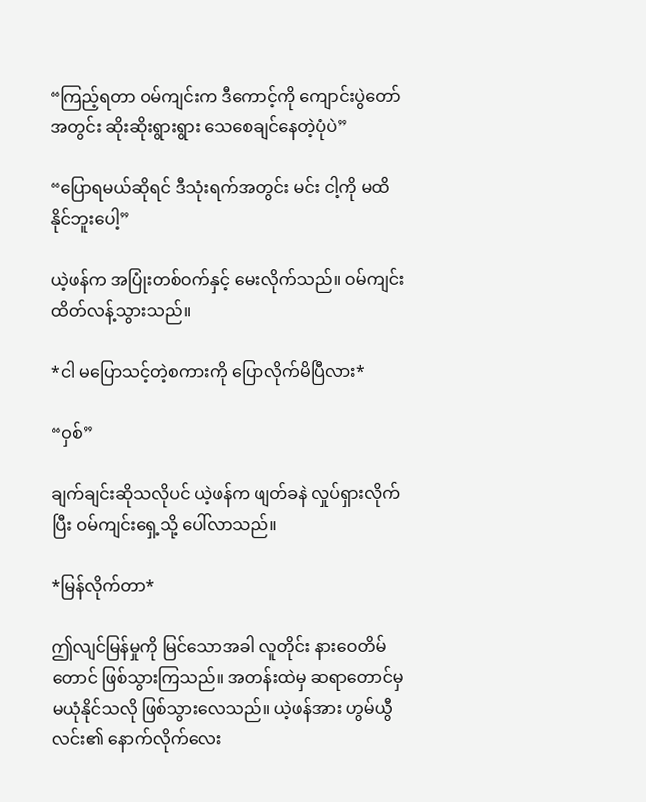“ကြည့်ရတာ ဝမ်ကျင်းက ဒီကောင့်ကို ကျောင်းပွဲတော်အတွင်း ဆိုးဆိုးရွားရွား သေစေချင်နေတဲ့ပုံပဲ”

“ပြောရမယ်ဆိုရင် ဒီသုံးရက်အတွင်း မင်း ငါ့ကို မထိနိုင်ဘူးပေါ့”

ယဲ့ဖန်က အပြုံးတစ်ဝက်နှင့် မေးလိုက်သည်။ ဝမ်ကျင်း ထိတ်လန့်သွားသည်။

*ငါ မပြောသင့်တဲ့စကားကို ပြောလိုက်မိပြီလား*

“ဝှစ်”

ချက်ချင်းဆိုသလိုပင် ယဲ့ဖန်က ဖျတ်ခနဲ လှုပ်ရှားလိုက်ပြီး ဝမ်ကျင်းရှေ့သို့ ပေါ်လာသည်။

*မြန်လိုက်တာ*

ဤလျင်မြန်မှုကို မြင်သောအခါ လူတိုင်း နားဝေတိမ်တောင် ဖြစ်သွားကြသည်။ အတန်းထဲမှ ဆရာတောင်မှ မယုံနိုင်သလို ဖြစ်သွားလေသည်။ ယဲ့ဖန်အား ဟွမ်ယွီလင်း၏ နောက်လိုက်လေး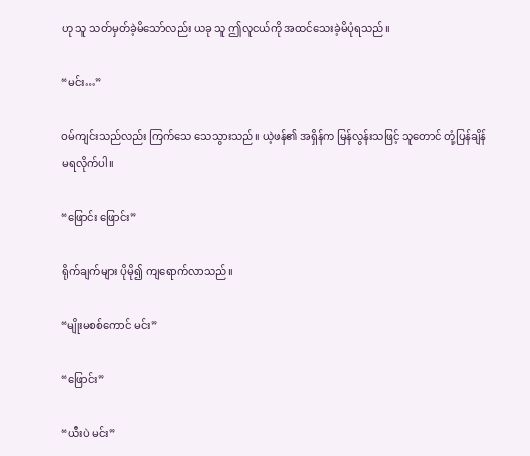ဟု သူ သတ်မှတ်ခဲ့မိသော်လည်း ယခု သူ ဤလူငယ်ကို အထင်သေးခဲ့မိပုံရသည်။

“မင်း…”

ဝမ်ကျင်းသည်လည်း ကြက်သေ သေသွားသည်။ ယဲ့ဖန်၏ အရှိန်က မြန်လွန်းသဖြင့် သူတောင် တုံ့ပြန်ချိန် မရလိုက်ပါ။

“ဖြောင်း ဖြောင်း”

ရိုက်ချက်များ ပိုမို၍ ကျရောက်လာသည်။

“မျိုးမစစ်ကောင် မင်း”

“ဖြောင်း”

“ယီးပဲ မင်း”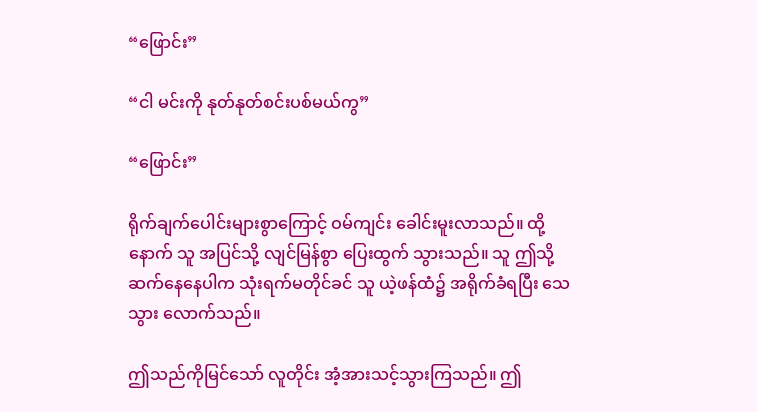“ဖြောင်း”

“ငါ မင်းကို နုတ်နုတ်စင်းပစ်မယ်ကွ”

“ဖြောင်း”

ရိုက်ချက်ပေါင်းများစွာကြောင့် ဝမ်ကျင်း ခေါင်းမူးလာသည်။ ထို့နောက် သူ အပြင်သို့ လျင်မြန်စွာ ပြေးထွက် သွားသည်။ သူ ဤသို့ ဆက်နေနေပါက သုံးရက်မတိုင်ခင် သူ ယဲ့ဖန်ထံ၌ အရိုက်ခံရပြီး သေသွား လောက်သည်။

ဤသည်ကိုမြင်သော် လူတိုင်း အံ့အားသင့်သွားကြသည်။ ဤ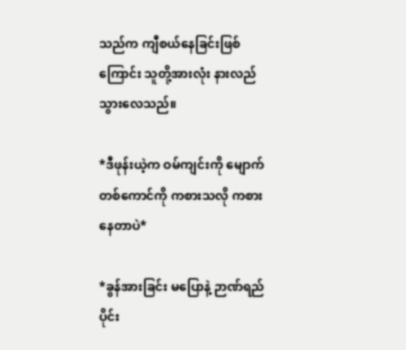သည်က ကျီစယ်နေခြင်းဖြစ်ကြောင်း သူတို့အားလုံး နားလည်သွားလေသည်။

*ဒီဖုန်းယဲ့က ဝမ်ကျင်းကို မျောက်တစ်ကောင်ကို ကစားသလို ကစားနေတာပဲ*

*ခွန်အားခြင်း မပြောနဲ့ ဉာဏ်ရည်ပိုင်း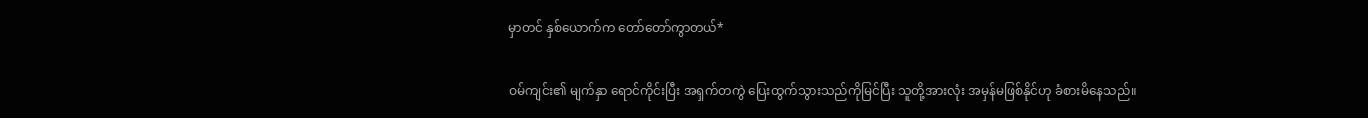မှာတင် နှစ်ယောက်က တော်တော်ကွာတယ်*

ဝမ်ကျင်း၏ မျက်နှာ ရောင်ကိုင်းပြီး အရှက်တကွဲ ပြေးထွက်သွားသည်ကိုမြင်ပြီး သူတို့အားလုံး အမှန်မဖြစ်နိုင်ဟု ခံစားမိနေသည်။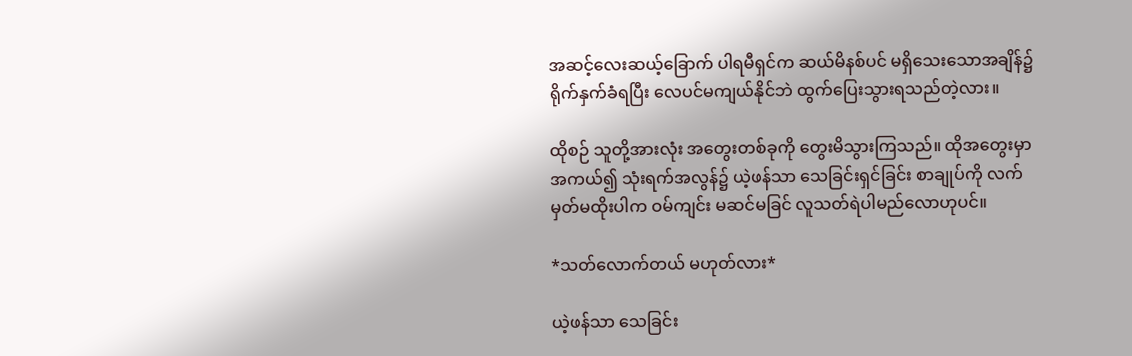အဆင့်လေးဆယ့်ခြောက် ပါရမီရှင်က ဆယ်မိနစ်ပင် မရှိသေးသောအချိန်၌ ရိုက်နှက်ခံရပြီး လေပင်မကျယ်နိုင်ဘဲ ထွက်ပြေးသွားရသည်တဲ့လား။

ထိုစဉ် သူတို့အားလုံး အတွေးတစ်ခုကို တွေးမိသွားကြသည်။ ထိုအတွေးမှာ အကယ်၍ သုံးရက်အလွန်၌ ယဲ့ဖန်သာ သေခြင်းရှင်ခြင်း စာချုပ်ကို လက်မှတ်မထိုးပါက ဝမ်ကျင်း မဆင်မခြင် လူသတ်ရဲပါမည်လောဟုပင်။

*သတ်လောက်တယ် မဟုတ်လား*

ယဲ့ဖန်သာ သေခြင်း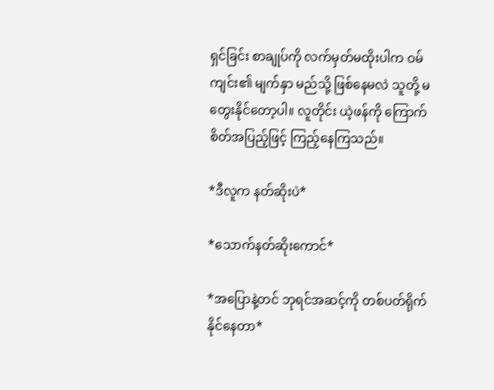ရှင်ခြင်း စာချုပ်ကို လက်မှတ်မထိုးပါက ဝမ်ကျင်း၏ မျက်နှာ မည်သို့ ဖြစ်နေမလဲ သူတို့ မတွေးနိုင်တော့ပါ။ လူတိုင်း ယဲ့ဖန်ကို ကြောက်စိတ်အပြည့်ဖြင့် ကြည့်နေကြသည်။

*ဒီလူက နတ်ဆိုးပဲ*

*သောက်နတ်ဆိုးကောင်*

*အပြောနဲ့တင် ဘုရင်အဆင့်ကို တစ်ပတ်ရိုက်နိုင်နေတာ*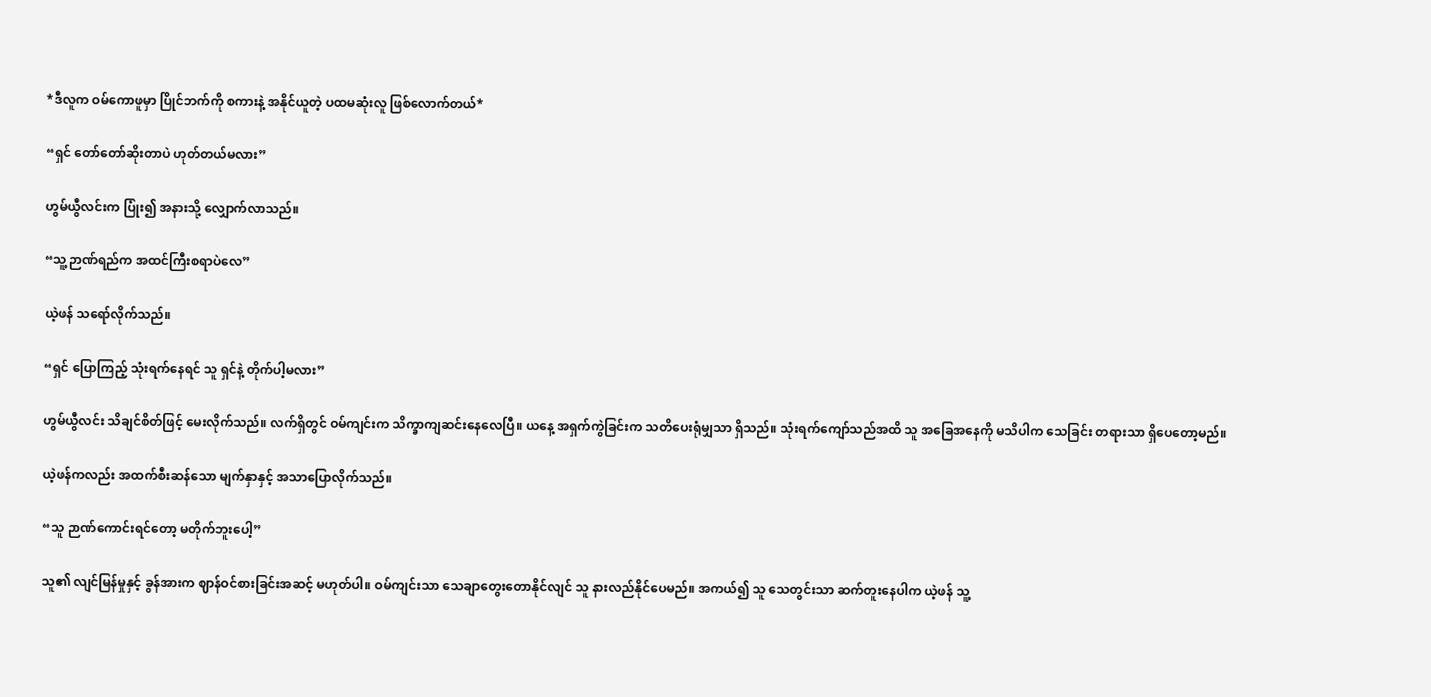*ဒီလူက ဝမ်ကောဖူမှာ ပြိုင်ဘက်ကို စကားနဲ့ အနိုင်ယူတဲ့ ပထမဆုံးလူ ဖြစ်လောက်တယ်*

“ရှင် တော်တော်ဆိုးတာပဲ ဟုတ်တယ်မလား”

ဟွမ်ယွီလင်းက ပြုံး၍ အနားသို့ လျှောက်လာသည်။

“သူ့ဉာဏ်ရည်က အထင်ကြီးစရာပဲလေ”

ယဲ့ဖန် သရော်လိုက်သည်။

“ရှင် ပြောကြည့် သုံးရက်နေရင် သူ ရှင်နဲ့ တိုက်ပါ့မလား”

ဟွမ်ယွီလင်း သိချင်စိတ်ဖြင့် မေးလိုက်သည်။ လက်ရှိတွင် ဝမ်ကျင်းက သိက္ခာကျဆင်းနေလေပြီ။ ယနေ့ အရှက်ကွဲခြင်းက သတိပေးရုံမျှသာ ရှိသည်။ သုံးရက်ကျော်သည်အထိ သူ အခြေအနေကို မသိပါက သေခြင်း တရားသာ ရှိပေတော့မည်။

ယဲ့ဖန်ကလည်း အထက်စီးဆန်သော မျက်နှာနှင့် အသာပြောလိုက်သည်။

“သူ ဉာဏ်ကောင်းရင်တော့ မတိုက်ဘူးပေါ့”

သူ၏ လျင်မြန်မှုနှင့် ခွန်အားက ဈာန်ဝင်စားခြင်းအဆင့် မဟုတ်ပါ။ ဝမ်ကျင်းသာ သေချာတွေးတောနိုင်လျင် သူ နားလည်နိုင်ပေမည်။ အကယ်၍ သူ သေတွင်းသာ ဆက်တူးနေပါက ယဲ့ဖန် သူ့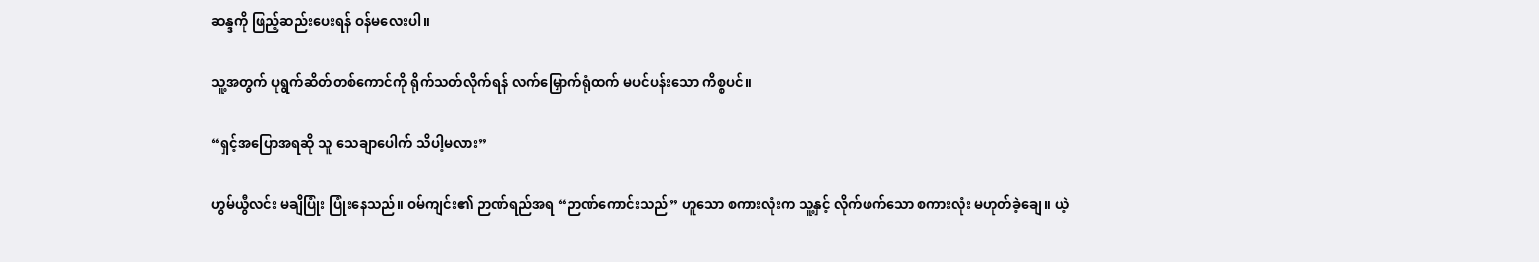ဆန္ဒကို ဖြည့်ဆည်းပေးရန် ဝန်မလေးပါ။

သူ့အတွက် ပုရွက်ဆိတ်တစ်ကောင်ကို ရိုက်သတ်လိုက်ရန် လက်မြှောက်ရုံထက် မပင်ပန်းသော ကိစ္စပင်။

“ရှင့်အပြောအရဆို သူ သေချာပေါက် သိပါ့မလား”

ဟွမ်ယွီလင်း မချိပြုံး ပြုံးနေသည်။ ဝမ်ကျင်း၏ ဉာဏ်ရည်အရ “ဉာဏ်ကောင်းသည်” ဟူသော စကားလုံးက သူ့နှင့် လိုက်ဖက်သော စကားလုံး မဟုတ်ခဲ့ချေ။ ယဲ့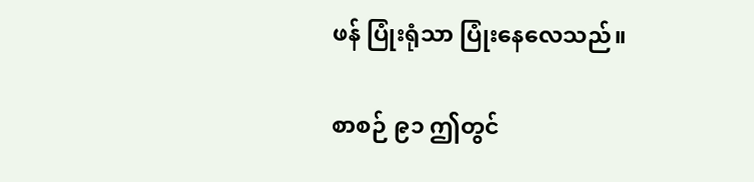ဖန် ပြုံးရုံသာ ပြုံးနေလေသည်။

စာစဉ် ၉၁ ဤတွင်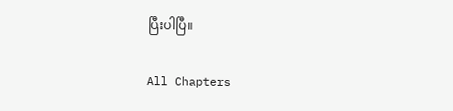ပြီးပါပြီ။

All Chapters